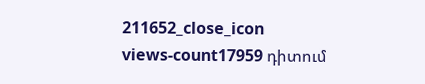211652_close_icon
views-count17959 դիտում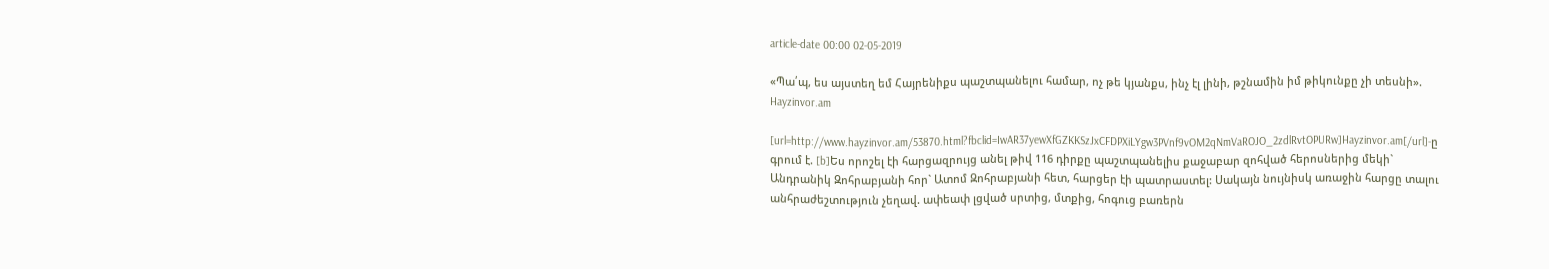article-date 00:00 02-05-2019

«Պա՛պ, ես այստեղ եմ Հայրենիքս պաշտպանելու համար, ոչ թե կյանքս, ինչ էլ լինի, թշնամին իմ թիկունքը չի տեսնի». Hayzinvor.am

[url=http://www.hayzinvor.am/53870.html?fbclid=IwAR37yewXfGZKKSzJxCFDPXiLYgw3PVnf9vOM2qNmVaROJO_2zdlRvtOPURw]Hayzinvor.am[/url]-ը գրում է. [b]Ես որոշել էի հարցազրույց անել թիվ 116 դիրքը պաշտպանելիս քաջաբար զոհված հերոսներից մեկի` Անդրանիկ Զոհրաբյանի հոր` Ատոմ Զոհրաբյանի հետ, հարցեր էի պատրաստել: Սակայն նույնիսկ առաջին հարցը տալու անհրաժեշտություն չեղավ. ափեափ լցված սրտից, մտքից, հոգուց բառերն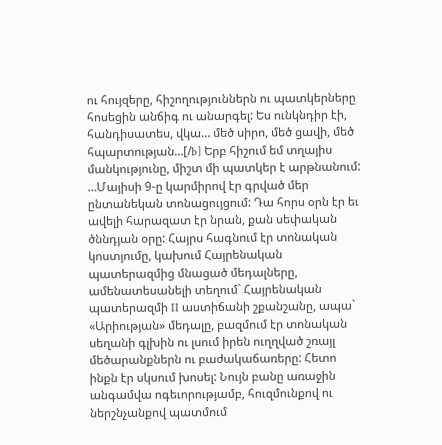ու հույզերը, հիշողություններն ու պատկերները հոսեցին անճիգ ու անարգել: Ես ունկնդիր էի, հանդիսատես, վկա… մեծ սիրո, մեծ ցավի, մեծ հպարտության…[/b] Երբ հիշում եմ տղայիս մանկությունը, միշտ մի պատկեր է արթնանում: …Մայիսի 9-ը կարմիրով էր գրված մեր ընտանեկան տոնացույցում: Դա հորս օրն էր եւ ավելի հարազատ էր նրան, քան սեփական ծննդյան օրը: Հայրս հագնում էր տոնական կոստյումը, կախում Հայրենական պատերազմից մնացած մեդալները, ամենատեսանելի տեղում` Հայրենական պատերազմի II աստիճանի շքանշանը, ապա` «Արիության» մեդալը, բազմում էր տոնական սեղանի գլխին ու լսում իրեն ուղղված շռայլ մեծարանքներն ու բաժակաճառերը: Հետո ինքն էր սկսում խոսել: Նույն բանը առաջին անգամվա ոգեւորությամբ, հուզմունքով ու ներշնչանքով պատմում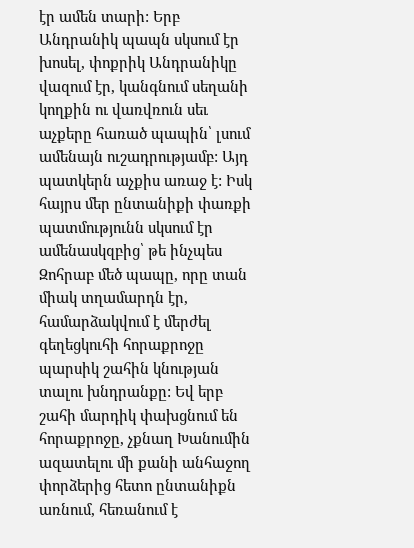էր ամեն տարի: Երբ Անդրանիկ պապն սկսում էր խոսել, փոքրիկ Անդրանիկը վազում էր, կանգնում սեղանի կողքին ու վառվռուն սեւ աչքերը հառած պապին՝ լսում ամենայն ուշադրությամբ: Այդ պատկերն աչքիս առաջ է: Իսկ հայրս մեր ընտանիքի փառքի պատմությունն սկսում էր ամենասկզբից՝ թե ինչպես Զոհրաբ մեծ պապը, որը տան միակ տղամարդն էր, համարձակվում է մերժել գեղեցկուհի հորաքրոջը պարսիկ շահին կնության տալու խնդրանքը: Եվ երբ շահի մարդիկ փախցնում են հորաքրոջը, չքնաղ Խանումին ազատելու մի քանի անհաջող փորձերից հետո ընտանիքն առնում, հեռանում է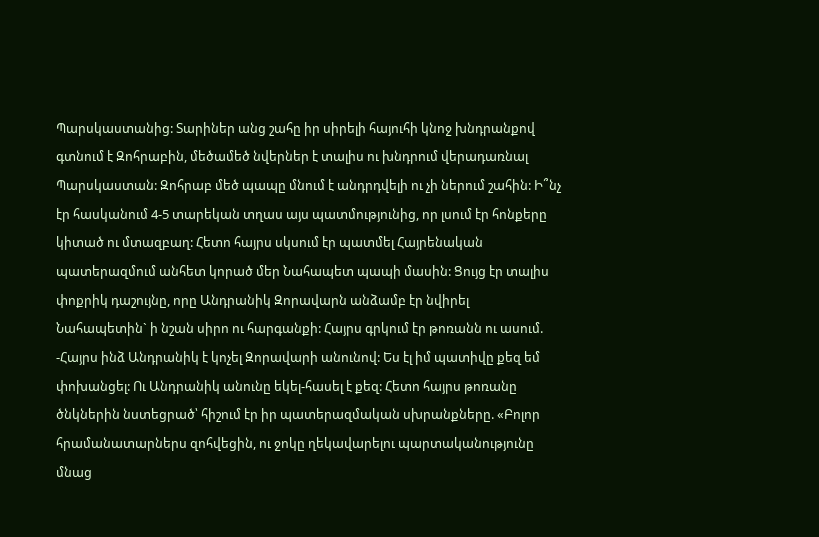Պարսկաստանից: Տարիներ անց շահը իր սիրելի հայուհի կնոջ խնդրանքով գտնում է Զոհրաբին, մեծամեծ նվերներ է տալիս ու խնդրում վերադառնալ Պարսկաստան: Զոհրաբ մեծ պապը մնում է անդրդվելի ու չի ներում շահին: Ի՞նչ էր հասկանում 4-5 տարեկան տղաս այս պատմությունից, որ լսում էր հոնքերը կիտած ու մտազբաղ: Հետո հայրս սկսում էր պատմել Հայրենական պատերազմում անհետ կորած մեր Նահապետ պապի մասին: Ցույց էր տալիս փոքրիկ դաշույնը, որը Անդրանիկ Զորավարն անձամբ էր նվիրել Նահապետին` ի նշան սիրո ու հարգանքի: Հայրս գրկում էր թոռանն ու ասում. -Հայրս ինձ Անդրանիկ է կոչել Զորավարի անունով: Ես էլ իմ պատիվը քեզ եմ փոխանցել: Ու Անդրանիկ անունը եկել-հասել է քեզ: Հետո հայրս թոռանը ծնկներին նստեցրած՝ հիշում էր իր պատերազմական սխրանքները. «Բոլոր հրամանատարներս զոհվեցին, ու ջոկը ղեկավարելու պարտականությունը մնաց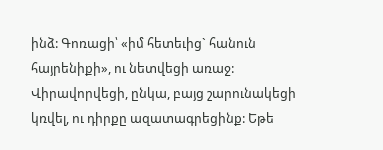ինձ: Գոռացի՝ «իմ հետեւից` հանուն հայրենիքի», ու նետվեցի առաջ: Վիրավորվեցի, ընկա, բայց շարունակեցի կռվել, ու դիրքը ազատագրեցինք: Եթե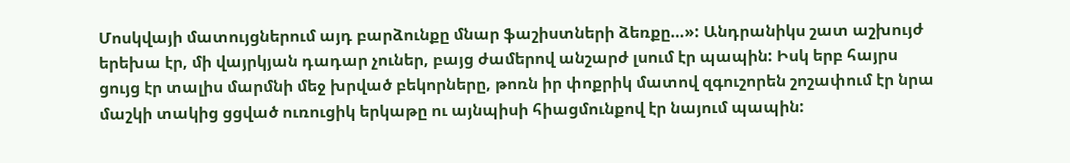Մոսկվայի մատույցներում այդ բարձունքը մնար ֆաշիստների ձեռքը…»: Անդրանիկս շատ աշխույժ երեխա էր, մի վայրկյան դադար չուներ, բայց ժամերով անշարժ լսում էր պապին: Իսկ երբ հայրս ցույց էր տալիս մարմնի մեջ խրված բեկորները, թոռն իր փոքրիկ մատով զգուշորեն շոշափում էր նրա մաշկի տակից ցցված ուռուցիկ երկաթը ու այնպիսի հիացմունքով էր նայում պապին: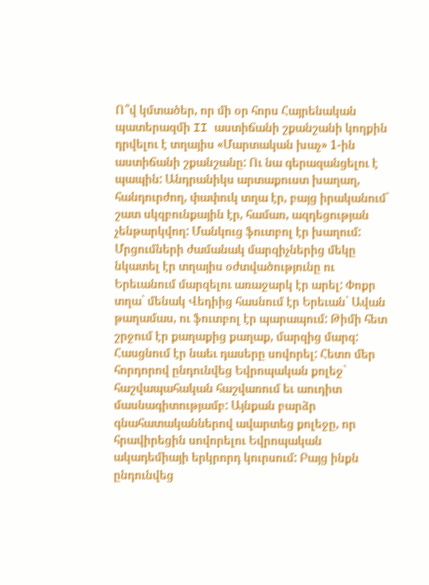Ո՞վ կմտածեր, որ մի օր հորս Հայրենական պատերազմի II աստիճանի շքանշանի կողքին դրվելու է տղայիս «Մարտական խաչ» 1-ին աստիճանի շքանշանը: Ու նա գերազանցելու է պապին: Անդրանիկս արտաքուստ խաղաղ, հանդուրժող, փափուկ տղա էր, բայց իրականում` շատ սկզբունքային էր, համառ, ազդեցության չենթարկվող: Մանկուց ֆուտբոլ էր խաղում: Մրցումների ժամանակ մարզիչներից մեկը նկատել էր տղայիս օժտվածությունը ու Երեւանում մարզելու առաջարկ էր արել: Փոքր տղա` մենակ Վեդիից հասնում էր Երեւան` Ավան թաղամաս, ու ֆուտբոլ էր պարապում: Թիմի հետ շրջում էր քաղաքից քաղաք, մարզից մարզ: Հասցնում էր նաեւ դասերը սովորել: Հետո մեր հորդորով ընդունվեց Եվրոպական քոլեջ` հաշվապահական հաշվառում եւ աուդիտ մասնագիտությամբ: Այնքան բարձր գնահատականներով ավարտեց քոլեջը, որ հրավիրեցին սովորելու Եվրոպական ակադեմիայի երկրորդ կուրսում: Բայց ինքն ընդունվեց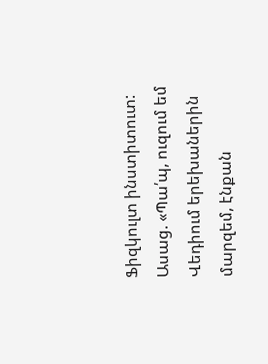Ֆիզկուլտ ինստիտուտ: Ասաց. «Պա՛պ, ուզում եմ Վեդիում երեխաներին մարզեմ, էնքան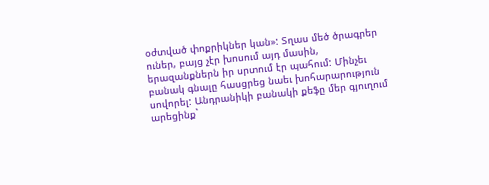օժտված փոքրիկներ կան»: Տղաս մեծ ծրագրեր ուներ, բայց չէր խոսում այդ մասին, երազանքներն իր սրտում էր պահում: Մինչեւ բանակ գնալը հասցրեց նաեւ խոհարարություն սովորել: Անդրանիկի բանակի քեֆը մեր գյուղում արեցինք`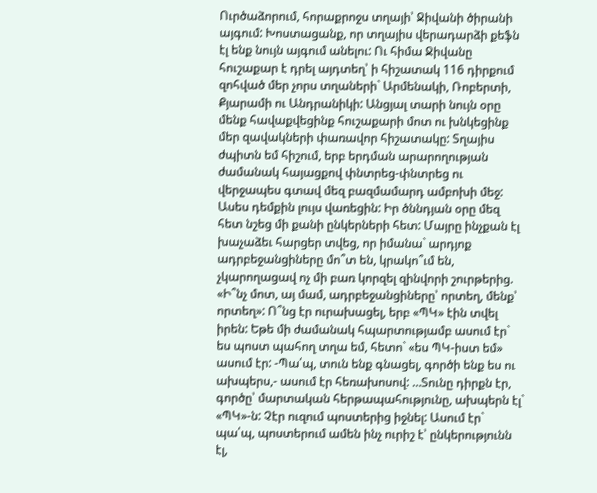Ուրծաձորում, հորաքրոջս տղայի՝ Ջիվանի ծիրանի այգում: Խոստացանք, որ տղայիս վերադարձի քեֆն էլ ենք նույն այգում անելու: Ու հիմա Ջիվանը հուշաքար է դրել այդտեղ՝ ի հիշատակ 116 դիրքում զոհված մեր չորս տղաների` Արմենակի, Ռոբերտի, Քյարամի ու Անդրանիկի: Անցյալ տարի նույն օրը մենք հավաքվեցինք հուշաքարի մոտ ու խնկեցինք մեր զավակների փառավոր հիշատակը: Տղայիս ժպիտն եմ հիշում, երբ երդման արարողության ժամանակ հայացքով փնտրեց-փնտրեց ու վերջապես գտավ մեզ բազմամարդ ամբոխի մեջ: Ասես դեմքին լույս վառեցին: Իր ծննդյան օրը մեզ հետ նշեց մի քանի ընկերների հետ: Մայրը ինչքան էլ խաչաձեւ հարցեր տվեց, որ իմանա` արդյոք ադրբեջանցիները մո՞տ են, կրակո՞ւմ են, չկարողացավ ոչ մի բառ կորզել զինվորի շուրթերից. «Ի՞նչ մոտ, այ մամ, ադրբեջանցիները՝ որտեղ, մենք՝ որտեղ»: Ո՞նց էր ուրախացել, երբ «ՊԿ» էին տվել իրեն: Եթե մի ժամանակ հպարտությամբ ասում էր` ես պոստ պահող տղա եմ, հետո` «ես ՊԿ-իստ եմ» ասում էր: -Պա՛պ, տուն ենք գնացել, գործի ենք ես ու ախպերս,- ասում էր հեռախոսով: …Տունը դիրքն էր, գործը՝ մարտական հերթապահությունը, ախպերն էլ` «ՊԿ»-ն: Չէր ուզում պոստերից իջնել: Ասում էր` պա՛պ, պոստերում ամեն ինչ ուրիշ է՝ ընկերությունն էլ,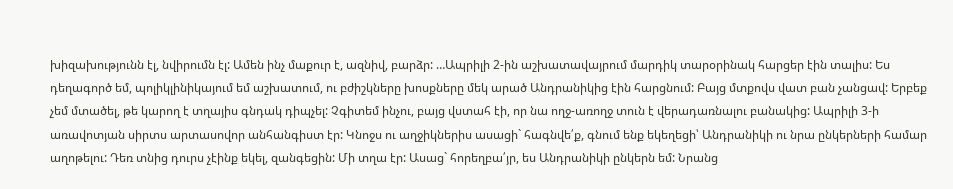խիզախությունն էլ, նվիրումն էլ: Ամեն ինչ մաքուր է, ազնիվ, բարձր: …Ապրիլի 2-ին աշխատավայրում մարդիկ տարօրինակ հարցեր էին տալիս: Ես դեղագործ եմ, պոլիկլինիկայում եմ աշխատում, ու բժիշկները խոսքները մեկ արած Անդրանիկից էին հարցնում: Բայց մտքովս վատ բան չանցավ: Երբեք չեմ մտածել, թե կարող է տղայիս գնդակ դիպչել: Չգիտեմ ինչու, բայց վստահ էի, որ նա ողջ-առողջ տուն է վերադառնալու բանակից: Ապրիլի 3-ի առավոտյան սիրտս արտասովոր անհանգիստ էր: Կնոջս ու աղջիկներիս ասացի` հագնվե՛ք, գնում ենք եկեղեցի՝ Անդրանիկի ու նրա ընկերների համար աղոթելու: Դեռ տնից դուրս չէինք եկել, զանգեցին: Մի տղա էր: Ասաց` հորեղբա՛յր, ես Անդրանիկի ընկերն եմ: Նրանց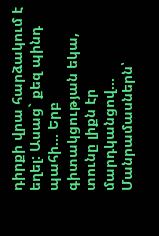դիրքի վրա հարձակում է եղել: Ասաց` քեզ պինդ պահի… Երբ գիտակցության եկա, տունը լիքն էր մարդկանցով… Մանրամասներն՝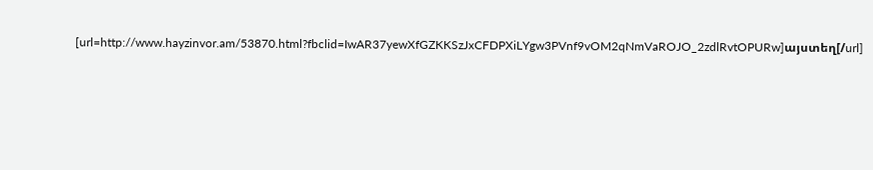[url=http://www.hayzinvor.am/53870.html?fbclid=IwAR37yewXfGZKKSzJxCFDPXiLYgw3PVnf9vOM2qNmVaROJO_2zdlRvtOPURw]այստեղ[/url]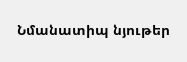Նմանատիպ նյութեր